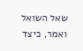שאל השואל ואמר, כיצד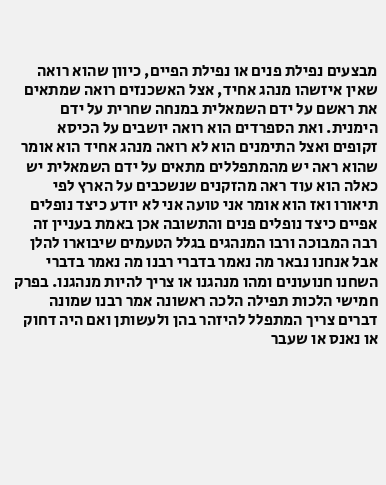מבצעים נפילת פנים או נפילת הפיים, כיוון שהוא רואה שאין איזשהו מנהג אחיד, אצל האשכנזים רואה שמתאים את ראשם על ידם השמאלית במנחה שחרית על ידם הימנית. ואת הספרדים הוא רואה יושבים על הכיסא זקופים ואצל התימנים הוא לא רואה מנהג אחיד הוא אומר שהוא ראה יש מהמתפללים מתאים על ידם השמאלית יש כאלה הוא עוד ראה מהזקנים שנשכבים על הארץ לפי תיאורו ואז הוא אומר אני טועה אני לא יודע כיצד נופלים אפיים כיצד נופלים פנים והתשובה אכן באמת בעניין זה רבה המבוכה ורבו המנהגים בגלל הטעמים שיבוארו להלן אבל אנחנו נבאר מה נאמר בדברי רבנו מה נאמר בדברי השחנו חנועונים ומהו מנהגנו או צריך להיות מנהגנו. בפרק חמישי הלכות תפילה הלכה ראשונה אמר רבנו שמונה דברים צריך המתפלל להיזהר בהן ולעשותן ואם היה דחוק או נאנס או שעבר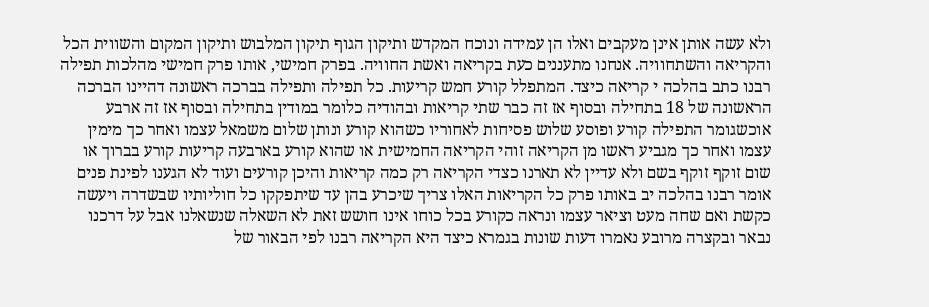ולא עשה אותן אינן מעקבים ואלו הן עמידה ונוכח המקדש ותיקון הגוף תיקון המלבוש ותיקון המקום והשווית הכל והקריאה והשתחוויה. אנחנו מתעננים כעת בקריאה ואשת החוויה. בפרק חמישי, אותו פרק חמישי מהלכות תפילה רבנו כתב בהלכה י קריאה כיצד. המתפלל קורע חמש קריעות. כל תפילה ותפילה בברכה ראשונה דהיינו הברכה הראשונה של 18 בתחילה ובסוף אז זה כבר שתי קריאות ובהודיה כלומר במודין בתחילה ובסוף אז זה ארבע אוכשגומר התפילה קורע ופוסע שלוש פסיחות לאחוריו כשהוא קורע ונותן שלום משמאל עצמו ואחר כך מימין עצמו ואחר כך מגביע ראשו מן הקריאה זוהי הקריאה החמישית או שהוא קורע בארבעה קריעות קורע בברוך או שום זוקף זוקף בשם ולא עדיין לא תארנו כצדי הקריאה רק כמה קריאות והיכן קורעים ועוד לא הגענו לפינת פנים אומר רבנו בהלכה יב באותו פרק כל הקריאות האלו צריך שיכרע בהן עד שיתפקקו כל חוליותיו שבשדרה ויעשה כקשת ואם שחה מעט וציאר עצמו ונראה כקורע בכל כוחו אינו חושש זאת לא השאלה שנשאלנו אבל על דרכנו נבאר ובקצרה מרובע נאמרו דעות שונות בגמרא כיצד היא הקריאה רבנו לפי הבאור של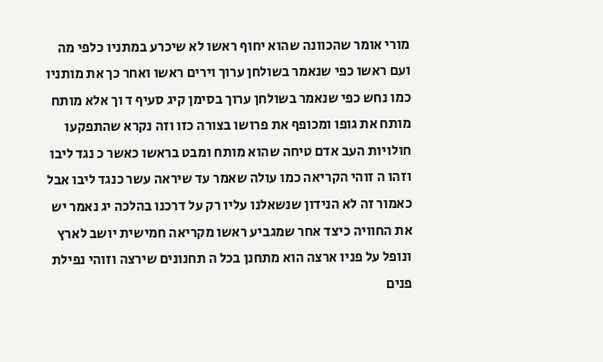מורי אומר שהכוונה שהוא יחוף ראשו לא שיכרע במתניו כלפי מה ועם ראשו כפי שנאמר בשולחן ערוך וירים ראשו ואחר כך את מותניו כמו נחש כפי שנאמר בשולחן ערוך בסימן קיג סעיף ד וך אלא מותח מותח את גופו ומכופף את פרושו בצורה כזו וזה נקרא שהתפקעו חולויות העב אדם טיחה שהוא מותח ומבט בראשו כאשר כ נגד ליבו וזהו ה זוהי הקריאה כמו עולה שאמר עד שיראה עשר כנגד ליבו אבל כאמור זה לא הנידון שנשאלנו עליו רק על דרכנו בהלכה יג נאמר יש את החוויה כיצד אחר שמגביע ראשו מקריאה חמישית יושב לארץ ונופל על פניו ארצה הוא מתחנן בכל ה תחנונים שירצה וזוהי נפילת פנים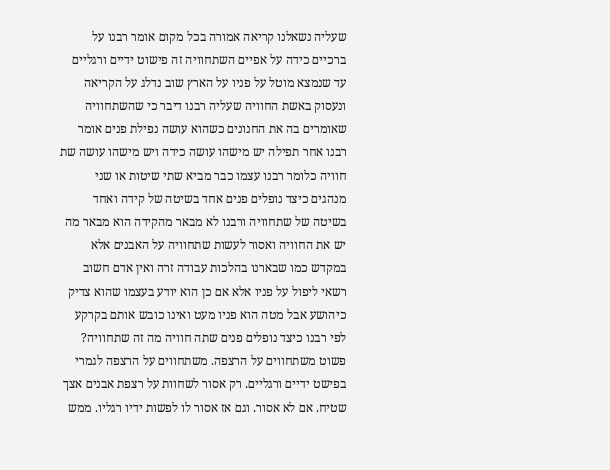שעליה נשאלנו קריאה אמורה בכל מקום אומר רבנו על ברכיים כידה על אפיים השתחוויה זה פישוט ידיים ורגליים עד שנמצא מוטל על פניו על הארץ שוב נדלג על הקריאה ונעסוק באשת החוויה שעליה רבנו דיבר כי שהשתחוויה שאומרים בה את החנונים כשהוא עושה נפילת פנים אומר רבנו אחר תפילה יש מישהו עושה כידה ויש מישהו עושה שת חוויה כלומר רבנו עצמו כבר מביא שתי שיטות או שני מנהגים כיצד נופלים פנים אחד בשיטה של קידה ואחד בשיטה של שתחוויה ורבנו לא מבאר מהקידה הוא מבאר מה יש את החוויה ואסור לעשות שתחוויה על האבנים אלא במקדש כמו שבארנו בהלכות עבודה זרה ואין אדם חשוב רשאי ליפול על פניו אלא אם כן הוא יודע בעצמו שהוא צדיק כיהושע אבל מטה הוא פניו מעט ואינו כובש אותם בקרקע לפי רבנו כיצד נופלים פנים שתה חוויה מה זה שתחוויה? פשוט משתחווים על הרצפה. משתחווים על הרצפה לגמרי בפישט ידיים ורגליים. רק אסור לשחוות על רצפת אבנים אצך שטיח. אם לא אסור. וגם אז אסור לו לפשות ידיו רגליו. ממש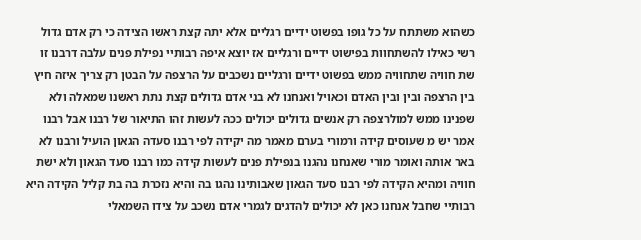כשהוא משתתח על כל גופו בפשוט ידיים רגליים אלא יתה קצת ראשו הצידה כי רק אדם גדול רשי כאילו להשתחוות בפישוט ידיים ורגליים אז יוצא איפה רבותיי נפילת פנים עלבה דרבנו זו שת חוויה שתחוויה ממש בפשוט ידיים ורגליים נשכבים על הרצפה על הבטן רק צריך איזה חיץ בין הרצפה ובין ובין האדם וכאויל ואנחנו לא בני אדם גדולים קצת נתת ראשנו שמאלה ולא שפנינו ממש למולרצפה רק אנשים גדולים יכולים ככה לעשות זהו התיאור של רבנו אבל רבנו אמר יש מ שעוסים קידה ורמורי בערם מאמר מה יקידה לפי רבנו סעדה הגאון הועיל ורבנו לא באר אותה ואומר מורי שאנחנו נהגנו בנפילת פנים לעשות קידה כמו רבנו סעד הגאון ולא ישת חוויה ומהיא הקידה לפי רבנו סעד הגאון שאבותינו נהגו בה והיא נזכרת בה בת קליל הקידה היא רבותיי שחבל אנחנו כאן לא יכולים להדגים לגמרי אדם נשכב על צידו השמאלי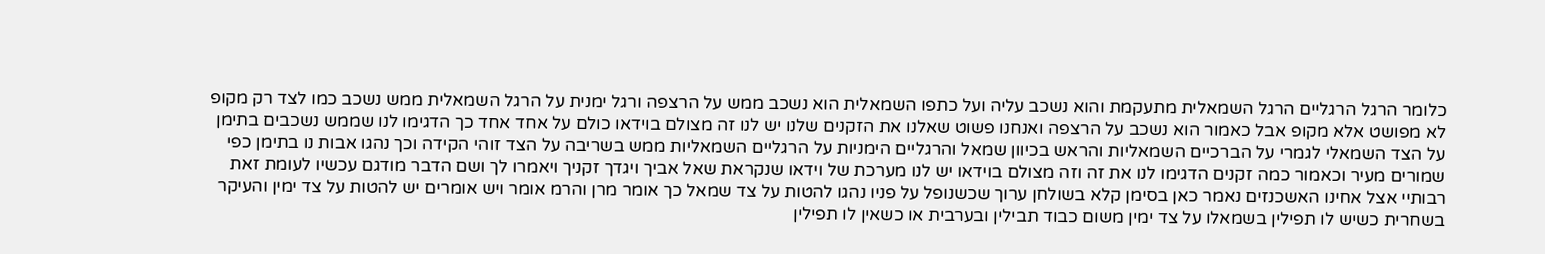כלומר הרגל הרגליים הרגל השמאלית מתעקמת והוא נשכב עליה ועל כתפו השמאלית הוא נשכב ממש על הרצפה ורגל ימנית על הרגל השמאלית ממש נשכב כמו לצד רק מקופ לא מפושט אלא מקופ אבל כאמור הוא נשכב על הרצפה ואנחנו פשוט שאלנו את הזקנים שלנו יש לנו זה מצולם בוידאו כולם על אחד אחד כך הדגימו לנו שממש נשכבים בתימן על הצד השמאלי לגמרי על הברכיים השמאליות והראש בכיוון שמאל והרגליים הימניות על הרגליים השמאליות ממש בשריבה על הצד זוהי הקידה וכך נהגו אבות נו בתימן כפי שמורים מעיר וכאמור כמה זקנים הדגימו לנו את זה וזה מצולם בוידאו יש לנו מערכת של וידאו שנקראת שאל אביך ויגדך זקניך ויאמרו לך ושם הדבר מודגם עכשיו לעומת זאת רבותיי אצל אחינו האשכנזים נאמר כאן בסימן קלא בשולחן ערוך שכשנופל על פניו נהגו להטות על צד שמאל כך אומר מרן והרמ אומר ויש אומרים יש להטות על צד ימין והעיקר בשחרית כשיש לו תפילין בשמאלו על צד ימין משום כבוד תבילין ובערבית או כשאין לו תפילין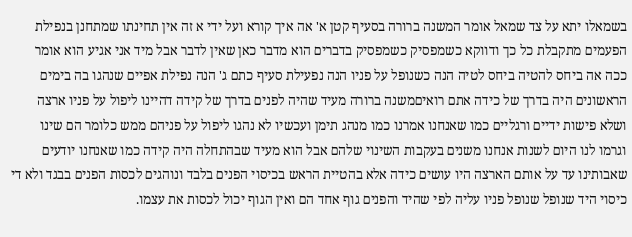בשמאלו יתא על צד שמאל אומר המשנה ברורה בסעיף קטן א' אה איך קורא ועל ידי א זה אין תחינתו שמתחנן בנפילת הפעמים מתקבלת כל כך ודווקא כשמפסיק כשמפסיק בדברים הוא מדבר כאן שאין לדבר אבל מיד אני אגיע הוא אומר ככה אה ביחס להטיה ביחס לטיה הנה כשנופל על פניו הנה נפעילת סעיף כתם ג' הנה נפילת אפיים שנהגו בה בימים הראשונים היה בדרך של כידה אתם רואיםמשנה ברורה מעיד שהיה לפנים בדרך של קידה דהיינו ליפול על פניו ארצה ושלא פישות ידיים ורגליים כמו שאנחנו אמרנו כמו מנהג תימן ועכשיו לא נהגו ליפול על פניהם ממש כלומר הם שינו וגרמו לנו היום לשנות אנחנו משנים בעקבות השינוי שלהם אבל הוא מעיד שבהתחלה היה קידה כמו שאנחנו יודעים שאבותינו עד על אותם הארצה היו עושים כידה אלא בהטיית הראש בכיסוי הפנים בלבד ונוהגים לכסות הפנים בבגד ולא די כיסוי היד שנופל שנופל פניו עליה לפי שהיד והפנים גוף אחד הם ואין הגוף יכול לכסות את עצמו.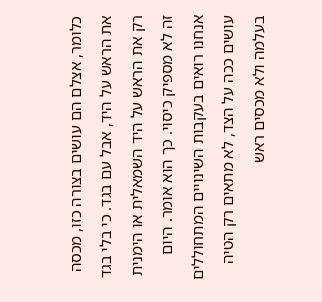כלומר, אצלם הם עושים בצורה כזו, מכסה את הראש על היד, אבל עם בגד. כי בלי בגד רק את הראש על היד השמאלית או הימנית זה לא מספיק כיסוי. כך הוא אומר. היום אנחנו רואים בעקבות השינויים המתחוללים עושים ככה על הצד, לא מתאים רק הטיה בעלמה ולא מכסים ראש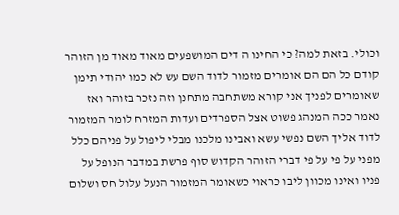וכולי. בזאת למה? כי החינו ה דים המושפעים מאוד מאוד מן הזוהר קודם כל הם הם אומרים מזמור לדוד השם עש לא כמו יהודי תימן שאומרים לפניך אני קורא משתחבה מתחנן וזה נזכר בזוהר ואז נאמר ככה המנהג פשוט אצל הספרדים ועדות המזרח לומר המזמור לדוד אליך השם נפשי עשא ואבינו מלכנו מבלי ליפול על פניהם כלל מפני על פי על פי דברי הזוהר הקדוש סוף פרשת במדבר הנופל על פניו ואינו מכוון ליבו כראוי כשאומר המזמור הנעל עלול חס ושלום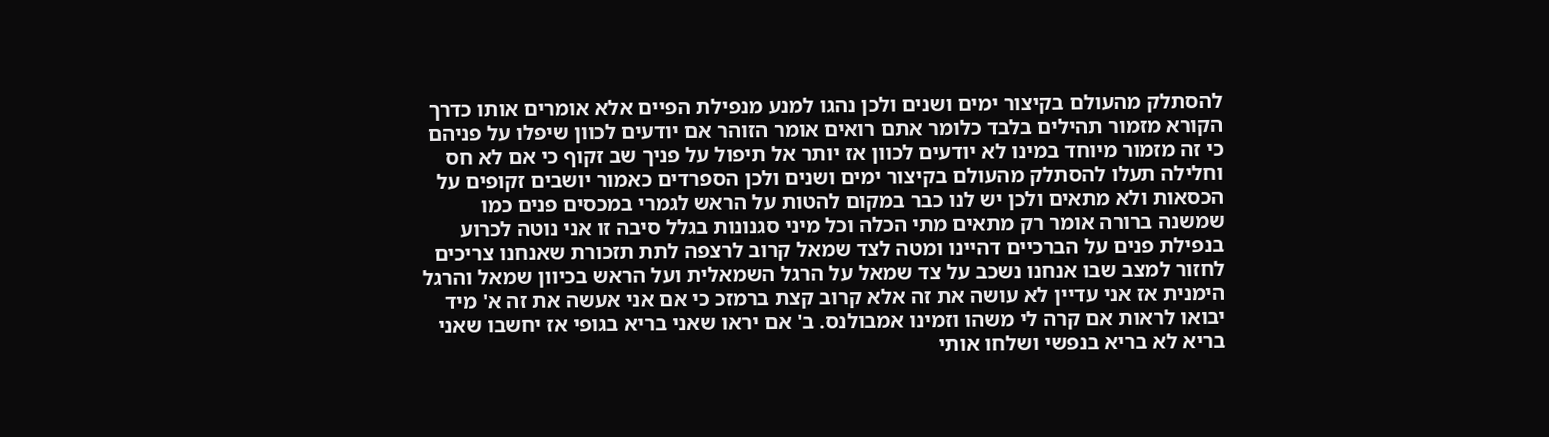להסתלק מהעולם בקיצור ימים ושנים ולכן נהגו למנע מנפילת הפיים אלא אומרים אותו כדרך הקורא מזמור תהילים בלבד כלומר אתם רואים אומר הזוהר אם יודעים לכוון שיפלו על פניהם כי זה מזמור מיוחד במינו לא יודעים לכוון אז יותר אל תיפול על פניך שב זקוף כי אם לא חס וחלילה תעלו להסתלק מהעולם בקיצור ימים ושנים ולכן הספרדים כאמור יושבים זקופים על הכסאות ולא מתאים ולכן יש לנו כבר במקום להטות על הראש לגמרי במכסים פנים כמו שמשנה ברורה אומר רק מתאים מתי הכלה וכל מיני סגנונות בגלל סיבה זו אני נוטה לכרוע בנפילת פנים על הברכיים דהיינו ומטה לצד שמאל קרוב לרצפה לתת תזכורת שאנחנו צריכים לחזור למצב שבו אנחנו נשכב על צד שמאל על הרגל השמאלית ועל הראש בכיוון שמאל והרגל הימנית אז אני עדיין לא עושה את זה אלא קרוב קצת ברמזכ כי אם אני אעשה את זה א' מיד יבואו לראות אם קרה לי משהו וזמינו אמבולנס. ב' אם יראו שאני בריא בגופי אז יחשבו שאני בריא לא בריא בנפשי ושלחו אותי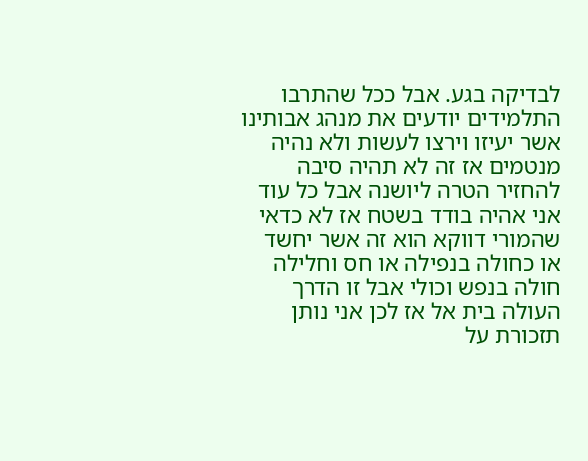לבדיקה בגע. אבל ככל שהתרבו התלמידים יודעים את מנהג אבותינו אשר יעיזו וירצו לעשות ולא נהיה מנטמים אז זה לא תהיה סיבה להחזיר הטרה ליושנה אבל כל עוד אני אהיה בודד בשטח אז לא כדאי שהמורי דווקא הוא זה אשר יחשד או כחולה בנפילה או חס וחלילה חולה בנפש וכולי אבל זו הדרך העולה בית אל אז לכן אני נותן תזכורת על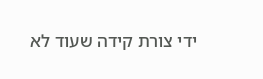ידי צורת קידה שעוד לא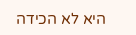היא לא הכידה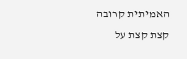האמיתית קרובה קצת קצת על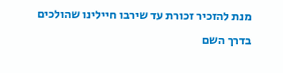מנת להזכיר זכורת עד שירבו חיילינו שהולכים בדרך השם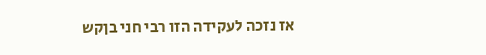אז נזכה לעקידה הזו רבי חני בןקש